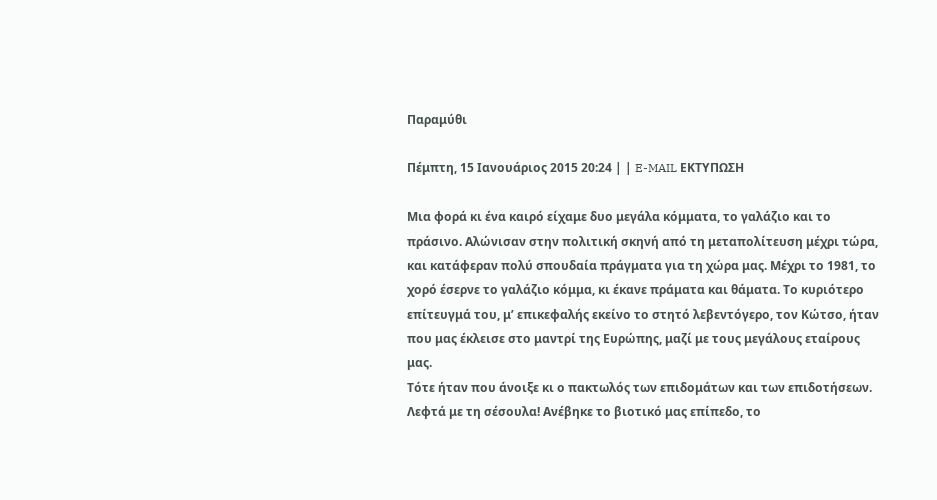Παραμύθι

Πέμπτη, 15 Ιανουάριος 2015 20:24 | | E-MAIL ΕΚΤΥΠΩΣΗ

Μια φορά κι ένα καιρό είχαμε δυο μεγάλα κόμματα, το γαλάζιο και το πράσινο. Αλώνισαν στην πολιτική σκηνή από τη μεταπολίτευση μέχρι τώρα, και κατάφεραν πολύ σπουδαία πράγματα για τη χώρα μας. Μέχρι το 1981, το χορό έσερνε το γαλάζιο κόμμα, κι έκανε πράματα και θάματα. Το κυριότερο επίτευγμά του, μ’ επικεφαλής εκείνο το στητό λεβεντόγερο, τον Κώτσο, ήταν που μας έκλεισε στο μαντρί της Ευρώπης, μαζί με τους μεγάλους εταίρους μας.
Τότε ήταν που άνοιξε κι ο πακτωλός των επιδομάτων και των επιδοτήσεων. Λεφτά με τη σέσουλα! Ανέβηκε το βιοτικό μας επίπεδο, το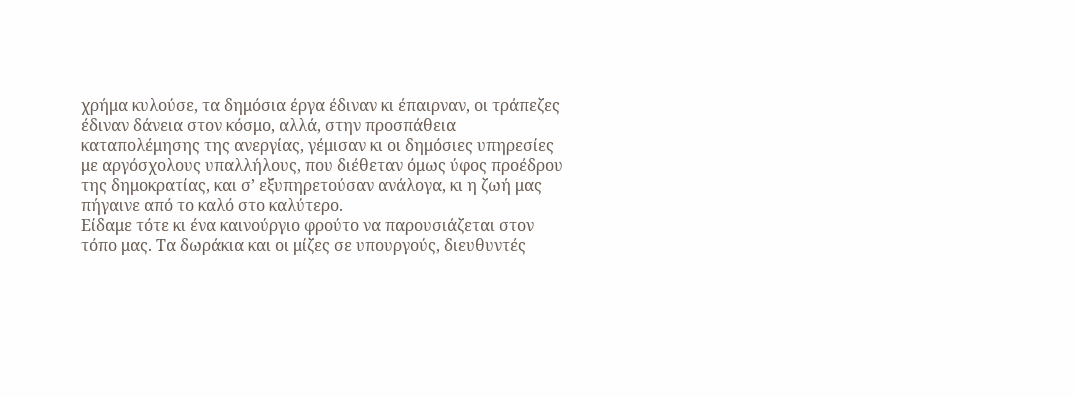χρήμα κυλούσε, τα δημόσια έργα έδιναν κι έπαιρναν, οι τράπεζες έδιναν δάνεια στον κόσμο, αλλά, στην προσπάθεια καταπολέμησης της ανεργίας, γέμισαν κι οι δημόσιες υπηρεσίες με αργόσχολους υπαλλήλους, που διέθεταν όμως ύφος προέδρου της δημοκρατίας, και σ’ εξυπηρετούσαν ανάλογα, κι η ζωή μας πήγαινε από το καλό στο καλύτερο.
Είδαμε τότε κι ένα καινούργιο φρούτο να παρουσιάζεται στον τόπο μας. Τα δωράκια και οι μίζες σε υπουργούς, διευθυντές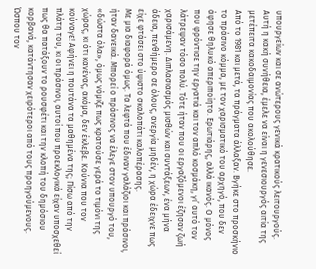υπουργείων και σε ανώτερους γενικά κρατικούς λειτουργούς. Αυτή η κακή συνήθεια, έμελε να είναι η γενεσιουργός αιτία της μετέπειτα κακοδαιμονίας που ακολούθησε.
Από το 1981 και μετά, τα πράγματα άλλαξαν. Βγήκε στο προσκήνιο το πράσινο κόμμα, με τον χαρισματικό του αρχηγό, που δεν άφησε θηλυκό απεριποίητο. Ερωτιάρης, αλλά ικανός. Ο μόνος που φρόντισε την εργατιά και τον απλό κοσμάκη, γι’ αυτό τον λάτρεψαν τόσο πολύ. Τότε ήταν που οι εργαζόμενοι έζησαν ζωή χαρισάμενη. Διπλασιασμός μισθών και συντάξεων, ένα μήνα άδεια, πενθήμερο σε όλους, ανεργία μηδέν, η χώρα έδειχνε πως είχε φτάσει στο ύψιστο σκαλοπάτι καλοπέρασης.
Με μια διαφορά όμως. Τα λεφτά που έδιναν γαλάζιοι και πράσινοι, ήταν δανεικά. Μπορεί ο πράσινος να έλεγε στον υπουργό του, «δώστα όλα», όμως νόμιζε πως κρατούσε γερά το τιμόνι της χώρας, κι ότι κανένας, ακόμα, δεν έκλεβε. Κούνια που τον κούναγε! Αφήνει η πουτάνα τα μαθημένα της; Πίσω από την πλάτη του, κι οι πράσινοι, αυτοί που προεκλογικά είχαν υποσχεθεί πως θα πατάξουν το ρουσφέτι και την κλοπή του δημόσιου κορβανά, κατάντησαν χειρότεροι από τους προηγούμενους.
Ώσπου τον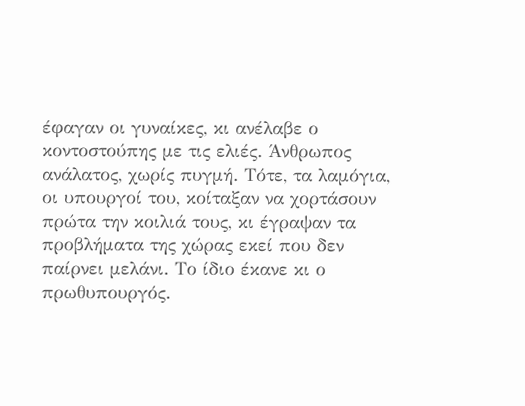έφαγαν οι γυναίκες, κι ανέλαβε ο κοντοστούπης με τις ελιές. Άνθρωπος ανάλατος, χωρίς πυγμή. Τότε, τα λαμόγια, οι υπουργοί του, κοίταξαν να χορτάσουν πρώτα την κοιλιά τους, κι έγραψαν τα προβλήματα της χώρας εκεί που δεν παίρνει μελάνι. Το ίδιο έκανε κι ο πρωθυπουργός.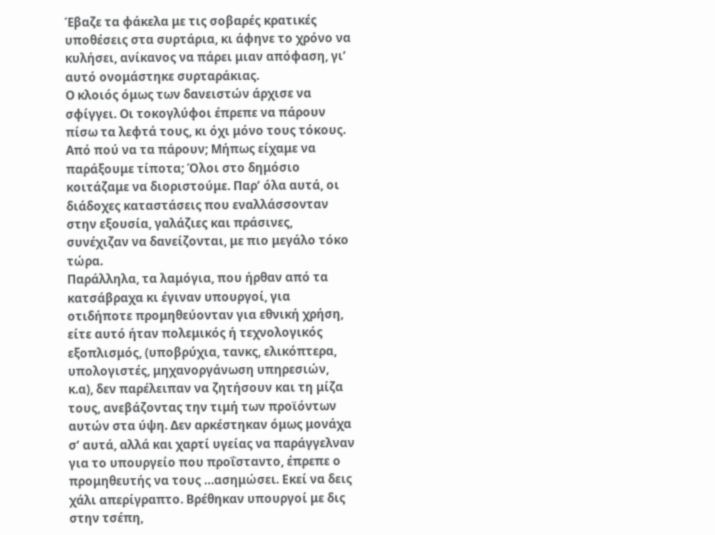Έβαζε τα φάκελα με τις σοβαρές κρατικές υποθέσεις στα συρτάρια, κι άφηνε το χρόνο να κυλήσει, ανίκανος να πάρει μιαν απόφαση, γι’ αυτό ονομάστηκε συρταράκιας.
Ο κλοιός όμως των δανειστών άρχισε να σφίγγει. Οι τοκογλύφοι έπρεπε να πάρουν πίσω τα λεφτά τους, κι όχι μόνο τους τόκους. Από πού να τα πάρουν; Μήπως είχαμε να παράξουμε τίποτα; Όλοι στο δημόσιο κοιτάζαμε να διοριστούμε. Παρ’ όλα αυτά, οι διάδοχες καταστάσεις που εναλλάσσονταν στην εξουσία, γαλάζιες και πράσινες, συνέχιζαν να δανείζονται, με πιο μεγάλο τόκο τώρα.
Παράλληλα, τα λαμόγια, που ήρθαν από τα κατσάβραχα κι έγιναν υπουργοί, για οτιδήποτε προμηθεύονταν για εθνική χρήση, είτε αυτό ήταν πολεμικός ή τεχνολογικός εξοπλισμός, (υποβρύχια, τανκς, ελικόπτερα, υπολογιστές, μηχανοργάνωση υπηρεσιών, κ.α), δεν παρέλειπαν να ζητήσουν και τη μίζα τους, ανεβάζοντας την τιμή των προϊόντων αυτών στα ύψη. Δεν αρκέστηκαν όμως μονάχα σ’ αυτά, αλλά και χαρτί υγείας να παράγγελναν για το υπουργείο που προΐσταντο, έπρεπε ο προμηθευτής να τους …ασημώσει. Εκεί να δεις χάλι απερίγραπτο. Βρέθηκαν υπουργοί με δις στην τσέπη,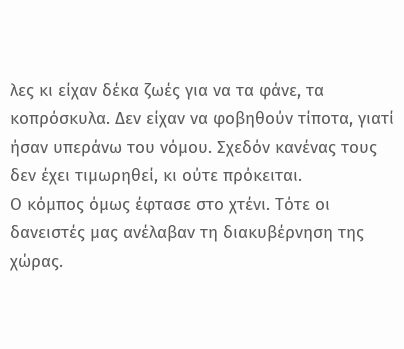λες κι είχαν δέκα ζωές για να τα φάνε, τα κοπρόσκυλα. Δεν είχαν να φοβηθούν τίποτα, γιατί ήσαν υπεράνω του νόμου. Σχεδόν κανένας τους δεν έχει τιμωρηθεί, κι ούτε πρόκειται.
Ο κόμπος όμως έφτασε στο χτένι. Τότε οι δανειστές μας ανέλαβαν τη διακυβέρνηση της χώρας.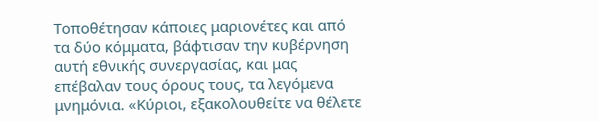Τοποθέτησαν κάποιες μαριονέτες και από τα δύο κόμματα, βάφτισαν την κυβέρνηση αυτή εθνικής συνεργασίας, και μας επέβαλαν τους όρους τους, τα λεγόμενα μνημόνια. «Κύριοι, εξακολουθείτε να θέλετε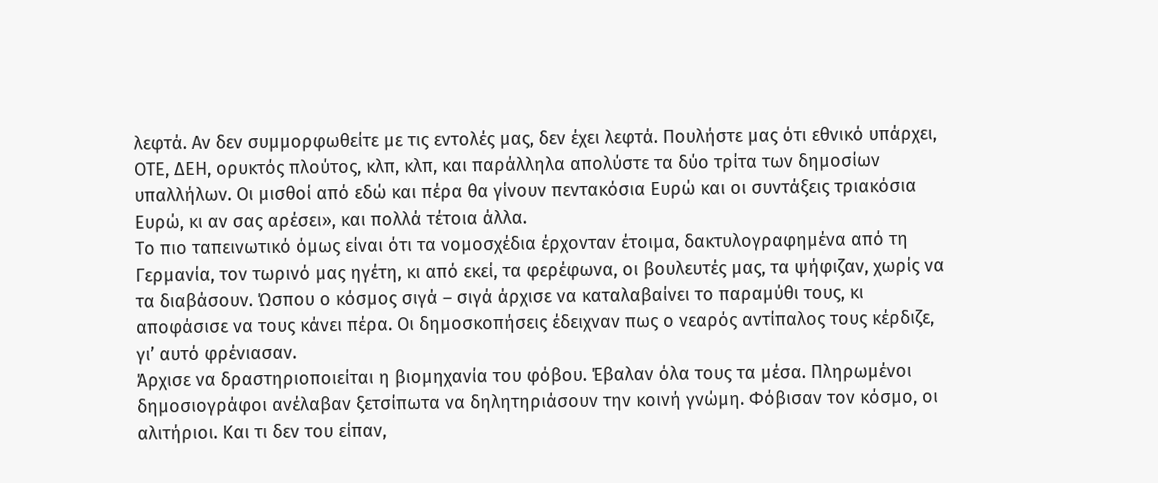λεφτά. Αν δεν συμμορφωθείτε με τις εντολές μας, δεν έχει λεφτά. Πουλήστε μας ότι εθνικό υπάρχει, ΟΤΕ, ΔΕΗ, ορυκτός πλούτος, κλπ, κλπ, και παράλληλα απολύστε τα δύο τρίτα των δημοσίων υπαλλήλων. Οι μισθοί από εδώ και πέρα θα γίνουν πεντακόσια Ευρώ και οι συντάξεις τριακόσια Ευρώ, κι αν σας αρέσει», και πολλά τέτοια άλλα.
Το πιο ταπεινωτικό όμως είναι ότι τα νομοσχέδια έρχονταν έτοιμα, δακτυλογραφημένα από τη Γερμανία, τον τωρινό μας ηγέτη, κι από εκεί, τα φερέφωνα, οι βουλευτές μας, τα ψήφιζαν, χωρίς να τα διαβάσουν. Ώσπου ο κόσμος σιγά – σιγά άρχισε να καταλαβαίνει το παραμύθι τους, κι αποφάσισε να τους κάνει πέρα. Οι δημοσκοπήσεις έδειχναν πως ο νεαρός αντίπαλος τους κέρδιζε, γι’ αυτό φρένιασαν.
Άρχισε να δραστηριοποιείται η βιομηχανία του φόβου. Έβαλαν όλα τους τα μέσα. Πληρωμένοι δημοσιογράφοι ανέλαβαν ξετσίπωτα να δηλητηριάσουν την κοινή γνώμη. Φόβισαν τον κόσμο, οι αλιτήριοι. Και τι δεν του είπαν,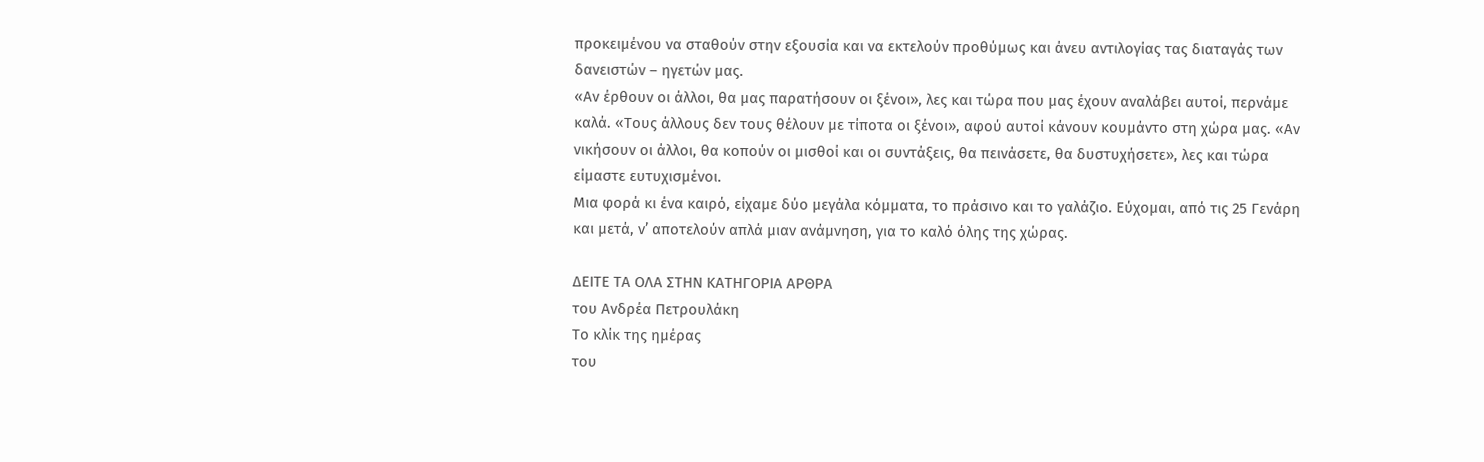προκειμένου να σταθούν στην εξουσία και να εκτελούν προθύμως και άνευ αντιλογίας τας διαταγάς των δανειστών – ηγετών μας.
«Αν έρθουν οι άλλοι, θα μας παρατήσουν οι ξένοι», λες και τώρα που μας έχουν αναλάβει αυτοί, περνάμε καλά. «Τους άλλους δεν τους θέλουν με τίποτα οι ξένοι», αφού αυτοί κάνουν κουμάντο στη χώρα μας. «Αν νικήσουν οι άλλοι, θα κοπούν οι μισθοί και οι συντάξεις, θα πεινάσετε, θα δυστυχήσετε», λες και τώρα είμαστε ευτυχισμένοι.
Μια φορά κι ένα καιρό, είχαμε δύο μεγάλα κόμματα, το πράσινο και το γαλάζιο. Εύχομαι, από τις 25 Γενάρη και μετά, ν’ αποτελούν απλά μιαν ανάμνηση, για το καλό όλης της χώρας.

ΔΕΙΤΕ ΤΑ ΟΛΑ ΣΤΗΝ ΚΑΤΗΓΟΡΙΑ ΑΡΘΡΑ
του Ανδρέα Πετρουλάκη
Το κλίκ της ημέρας
του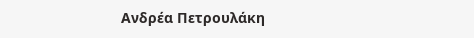Ανδρέα Πετρουλάκη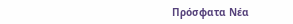Πρόσφατα Νέα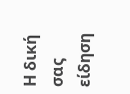Η δική σας είδηση